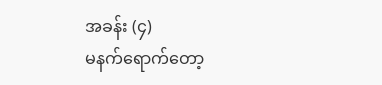အခန်း (၄)
မနက်ရောက်တော့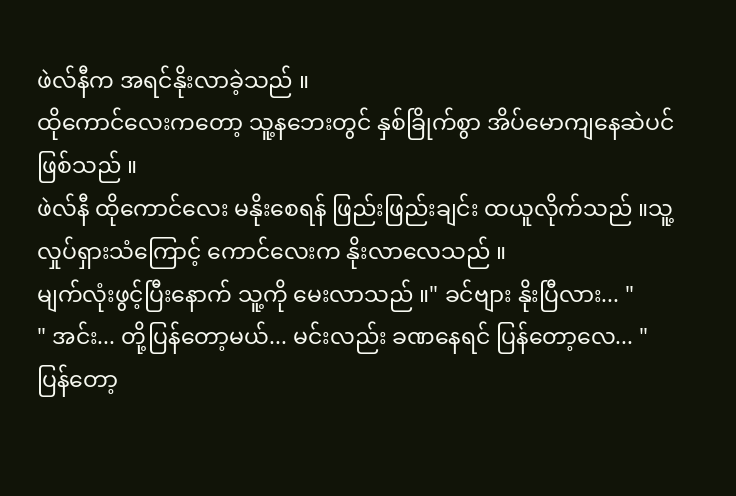ဖဲလ်နီက အရင်နိုးလာခဲ့သည် ။
ထိုကောင်လေးကတော့ သူ့နဘေးတွင် နှစ်ခြိုက်စွာ အိပ်မောကျနေဆဲပင်ဖြစ်သည် ။
ဖဲလ်နီ ထိုကောင်လေး မနိုးစေရန် ဖြည်းဖြည်းချင်း ထယူလိုက်သည် ။သူ့လှုပ်ရှားသံကြောင့် ကောင်လေးက နိုးလာလေသည် ။
မျက်လုံးဖွင့်ပြီးနောက် သူ့ကို မေးလာသည် ။" ခင်ဗျား နိုးပြီလား... "
" အင်း... တို့ပြန်တော့မယ်... မင်းလည်း ခဏနေရင် ပြန်တော့လေ... "
ပြန်တော့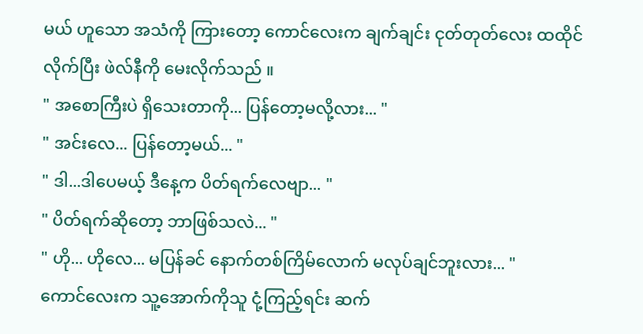မယ် ဟူသော အသံကို ကြားတော့ ကောင်လေးက ချက်ချင်း ငုတ်တုတ်လေး ထထိုင်လိုက်ပြီး ဖဲလ်နီကို မေးလိုက်သည် ။
" အစောကြီးပဲ ရှိသေးတာကို... ပြန်တော့မလို့လား... "
" အင်းလေ... ပြန်တော့မယ်... "
" ဒါ...ဒါပေမယ့် ဒီနေ့က ပိတ်ရက်လေဗျာ... "
" ပိတ်ရက်ဆိုတော့ ဘာဖြစ်သလဲ... "
" ဟို... ဟိုလေ... မပြန်ခင် နောက်တစ်ကြိမ်လောက် မလုပ်ချင်ဘူးလား... "
ကောင်လေးက သူ့အောက်ကိုသူ ငုံ့ကြည့်ရင်း ဆက်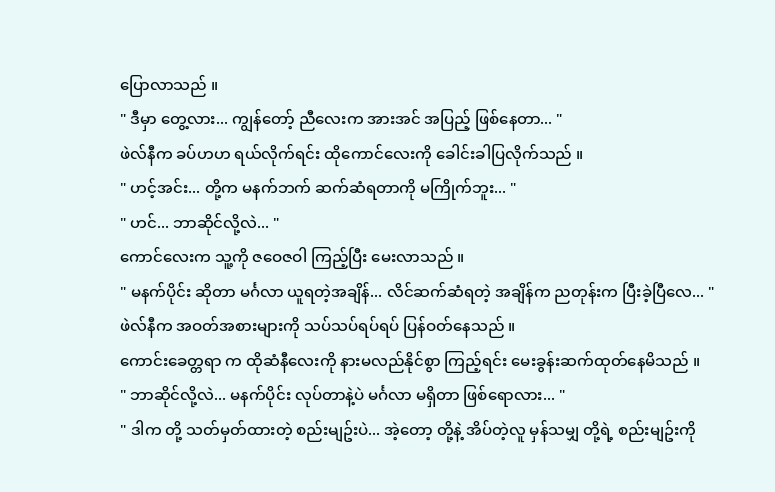ပြောလာသည် ။
" ဒီမှာ တွေ့လား... ကျွန်တော့် ညီလေးက အားအင် အပြည့် ဖြစ်နေတာ... "
ဖဲလ်နီက ခပ်ဟဟ ရယ်လိုက်ရင်း ထိုကောင်လေးကို ခေါင်းခါပြလိုက်သည် ။
" ဟင့်အင်း... တို့က မနက်ဘက် ဆက်ဆံရတာကို မကြိုက်ဘူး... "
" ဟင်... ဘာဆိုင်လို့လဲ... "
ကောင်လေးက သူ့ကို ဇဝေဇဝါ ကြည့်ပြီး မေးလာသည် ။
" မနက်ပိုင်း ဆိုတာ မင်္ဂလာ ယူရတဲ့အချိန်... လိင်ဆက်ဆံရတဲ့ အချိန်က ညတုန်းက ပြီးခဲ့ပြီလေ... "
ဖဲလ်နီက အဝတ်အစားများကို သပ်သပ်ရပ်ရပ် ပြန်ဝတ်နေသည် ။
ကောင်းခေတ္တရာ က ထိုဆံနီလေးကို နားမလည်နိုင်စွာ ကြည့်ရင်း မေးခွန်းဆက်ထုတ်နေမိသည် ။
" ဘာဆိုင်လို့လဲ... မနက်ပိုင်း လုပ်တာနဲ့ပဲ မင်္ဂလာ မရှိတာ ဖြစ်ရောလား... "
" ဒါက တို့ သတ်မှတ်ထားတဲ့ စည်းမျဥ်းပဲ... အဲ့တော့ တို့နဲ့ အိပ်တဲ့လူ မှန်သမျှ တို့ရဲ့ စည်းမျဥ်းကို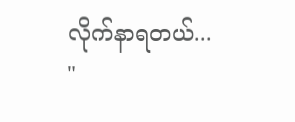လိုက်နာရတယ်... "